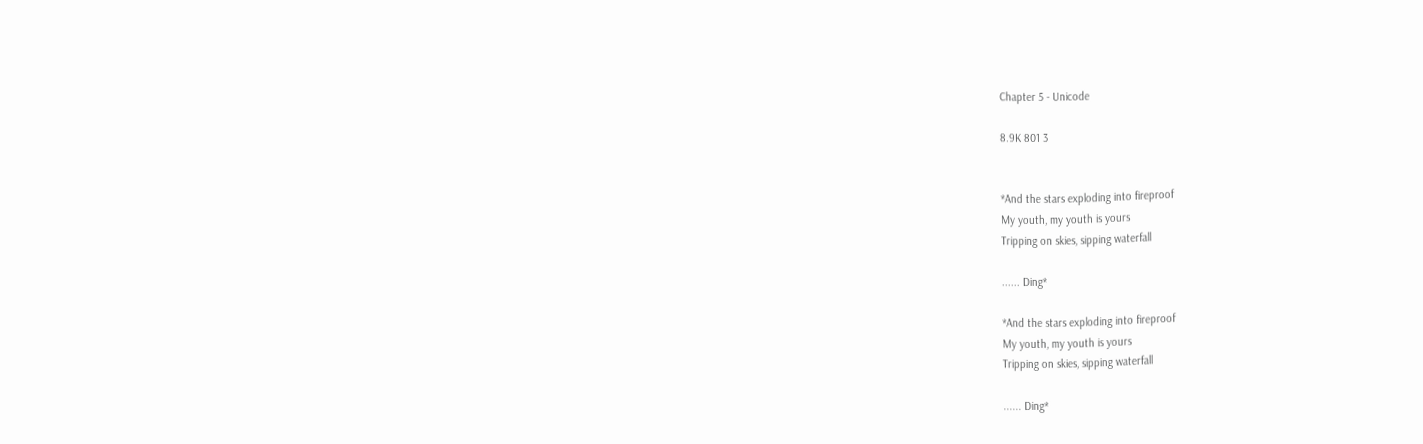Chapter 5 - Unicode

8.9K 801 3


*And the stars exploding into fireproof
My youth, my youth is yours
Tripping on skies, sipping waterfall

...... Ding*

*And the stars exploding into fireproof
My youth, my youth is yours
Tripping on skies, sipping waterfall

...... Ding*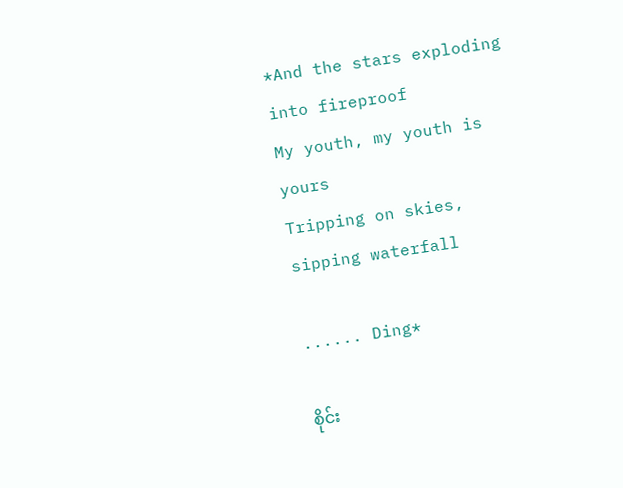*And the stars exploding into fireproof
My youth, my youth is yours
Tripping on skies, sipping waterfall

...... Ding*

စိုင်း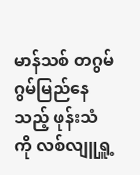မာန်သစ် တဂွမ်ဂွမ်မြည်နေသည့် ဖုန်းသံကို လစ်လျူရှူ့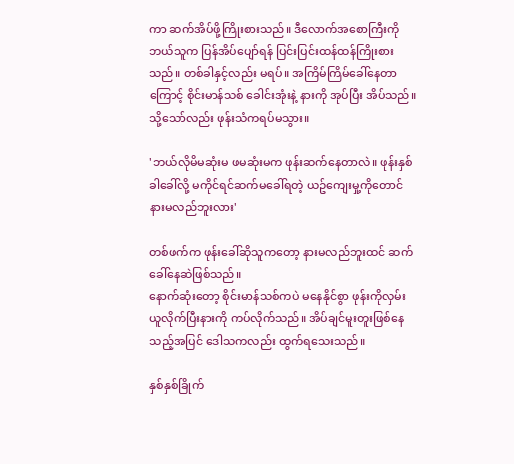ကာ ဆက်အိပ်ဖို့ကြိုးစားသည်။ ဒီလောက်အစောကြီးကို ဘယ်သူက ပြန်အိပ်ပျော်ရန် ပြင်းပြင်းထန်ထန်ကြိုးစားသည်။ တစ်ခါနှင့်လည်း မရပ်။ အကြိမ်ကြိမ်ခေါ်နေတာကြောင့် စိုင်းမာန်သစ် ခေါင်းအုံးနဲ့ နားကို အုပ်ပြီး အိပ်သည်။ သို့သော်လည်း ဖုန်းသံကရပ်မသွား။

'ဘယ်လိုမိမဆုံးမ ဖမဆုံးမက ဖုန်းဆက်နေတာလဲ။ ဖုန်းနှစ်ခါခေါ်လို့ မကိုင်ရင်ဆက်မခေါ်ရတဲ့ ယဥ်ကျေးမှု့ကိုတောင်နားမလည်ဘူးလား'

တစ်ဖက်က ဖုန်းခေါ်ဆိုသူကတော့ နားမလည်ဘူးထင် ဆက်ခေါ်နေဆဲဖြစ်သည်။
နောက်ဆုံးတော့ စိုင်းမာန်သစ်ကပဲ မနေနိုင်စွာ ဖုန်းကိုလှမ်းယူလိုက်ပြီးနားကို ကပ်လိုက်သည်။ အိပ်ချင်မူးတူးဖြစ်နေသည့်အပြင် ဒေါသကလည်း ထွက်ရသေးသည်။

နှစ်နှစ်ခြိုက်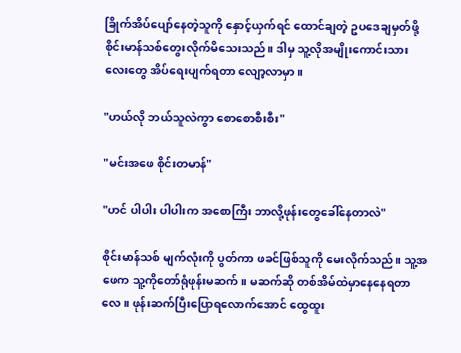ခြိုက်အိပ်ပျော်နေတဲ့သူကို နှောင့်ယှက်ရင် ထောင်ချတဲ့ ဥပဒေချမှတ်ဖို့ စိုင်းမာန်သစ်တွေးလိုက်မိသေးသည်။ ဒါမှ သူ့လိုအမျိုးကောင်းသားလေးတွေ အိပ်ရေးပျက်ရတာ လျော့လာမှာ။

"ဟယ်လို ဘယ်သူလဲကွာ စောစောစီးစီး"

"မင်းအဖေ စိုင်းတမာန်"

"ဟင် ပါပါး ပါပါးက အစောကြီး ဘာလို့ဖုန်းတွေခေါ်နေတာလဲ"

စိုင်းမာန်သစ် မျက်လုံးကို ပွတ်ကာ ဖခင်ဖြစ်သူကို မေးလိုက်သည်။ သူ့အဖေက သူ့ကိုတော်ရုံဖုန်းမဆက်။ မဆက်ဆို တစ်အိမ်ထဲမှာနေနေရတာလေ။ ဖုန်းဆက်ပြီးပြောရလောက်အောင် ထွေထူး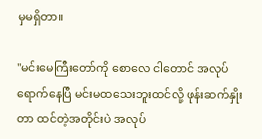မှမရှိတာ။

"မင်းမေကြီးတော်ကို စောလေ ငါတောင် အလုပ်ရောက်နေပြီ မင်းမထသေးဘူးထင်လို့ ဖုန်းဆက်နှိုးတာ ထင်တဲ့အတိုင်းပဲ အလုပ်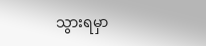သွားရမှာ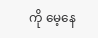ကို မေ့နေ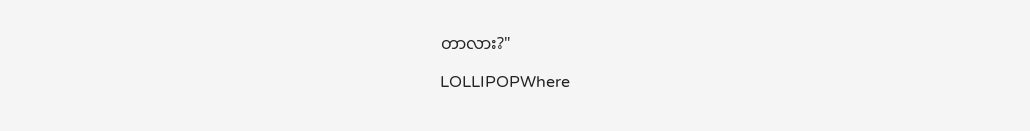တာလား?"

LOLLIPOPWhere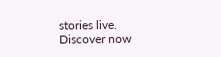stories live. Discover now